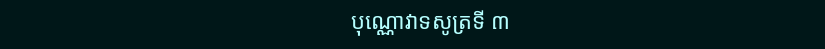បុណ្ណោវាទសូត្រទី ៣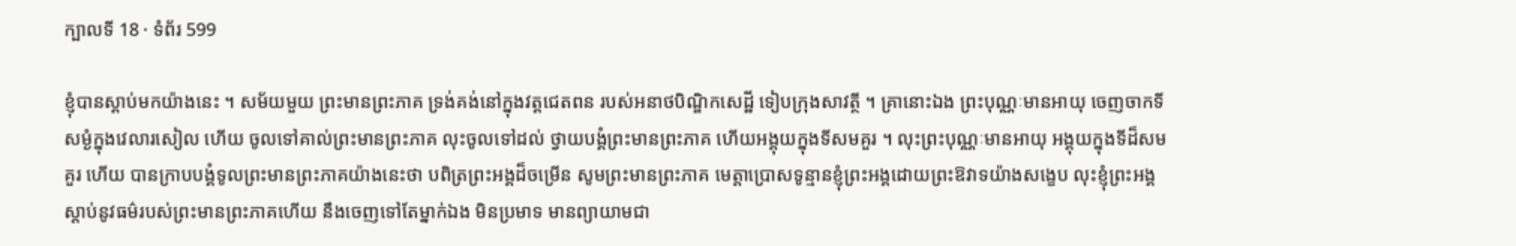ក្បាលទី 18 · ទំព័រ 599

ខ្ញុំបានស្តាប់មកយ៉ាងនេះ ។ សម័យមួយ ព្រះមានព្រះភាគ ទ្រង់គង់នៅក្នុងវត្តជេតពន របស់អនាថបិណ្ឌិកសេដ្ឋី ទៀបក្រុងសាវត្ថី ។ គ្រានោះឯង ព្រះបុណ្ណៈមានអាយុ ចេញចាកទីសម្ងំក្នុងវេលារសៀល ហើយ ចូលទៅគាល់ព្រះមានព្រះភាគ លុះចូលទៅដល់ ថ្វាយបង្គំព្រះមានព្រះភាគ ហើយអង្គុយក្នុងទីសមគួរ ។ លុះព្រះបុណ្ណៈមានអាយុ អង្គុយក្នុងទីដ៏សមគួរ ហើយ បានក្រាបបង្គំទូលព្រះមានព្រះភាគយ៉ាងនេះថា បពិត្រព្រះអង្គដ៏ចម្រើន សូមព្រះមានព្រះភាគ មេត្តាប្រោសទូន្មានខ្ញុំព្រះអង្គដោយព្រះឱវាទយ៉ាងសង្ខេប លុះខ្ញុំព្រះអង្គស្តាប់នូវធម៌របស់ព្រះមានព្រះភាគហើយ នឹងចេញទៅតែម្នាក់ឯង មិនប្រមាទ មានព្យាយាមជា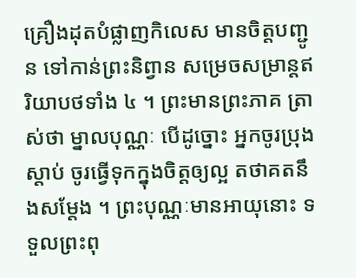គ្រឿងដុតបំផ្លាញកិលេស មានចិត្តបញ្ជូន ទៅកាន់ព្រះនិព្វាន សម្រេចសម្រាន្តឥរិយាបថទាំង ៤ ។ ព្រះមានព្រះភាគ ត្រាស់ថា ម្នាលបុណ្ណៈ បើដូច្នោះ អ្នកចូរប្រុងស្តាប់ ចូរធ្វើទុកក្នុងចិត្តឲ្យល្អ តថាគតនឹងសម្តែង ។ ព្រះបុណ្ណៈមានអាយុនោះ ទទួលព្រះពុ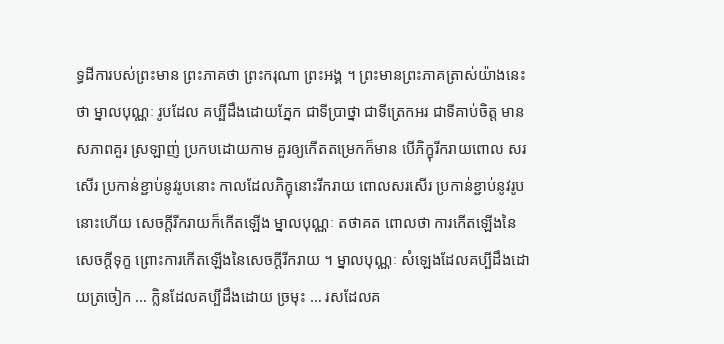ទ្ធដីការបស់ព្រះមាន ព្រះភាគថា ព្រះករុណា ព្រះអង្គ ។ ព្រះមានព្រះភាគត្រាស់យ៉ាងនេះថា ម្នាលបុណ្ណៈ រូបដែល គប្បីដឹងដោយភ្នែក ជាទីប្រាថ្នា ជាទីត្រេកអរ ជាទីគាប់ចិត្ត មានសភាពគួរ ស្រឡាញ់ ប្រកបដោយកាម គួរឲ្យកើតតម្រេកក៏មាន បើភិក្ខុរីករាយពោល សរសើរ ប្រកាន់ខ្ជាប់នូវរូបនោះ កាលដែលភិក្ខុនោះរីករាយ ពោលសរសើរ ប្រកាន់ខ្ជាប់នូវរូបនោះហើយ សេចក្តីរីករាយក៏កើតឡើង ម្នាលបុណ្ណៈ តថាគត ពោលថា ការកើតឡើងនៃសេចក្តីទុក្ខ ព្រោះការកើតឡើងនៃសេចក្តីរីករាយ ។ ម្នាលបុណ្ណៈ សំឡេងដែលគប្បីដឹងដោយត្រចៀក … ក្លិនដែលគប្បីដឹងដោយ ច្រមុះ … រសដែលគ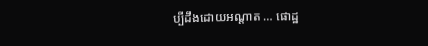ប្បីដឹងដោយអណ្តាត … ផោដ្ឋ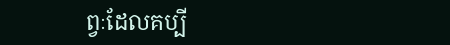ព្វៈដែលគប្បី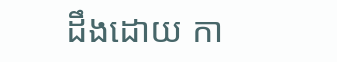ដឹងដោយ កា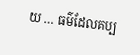យ … ធម៌ដែលគប្ប